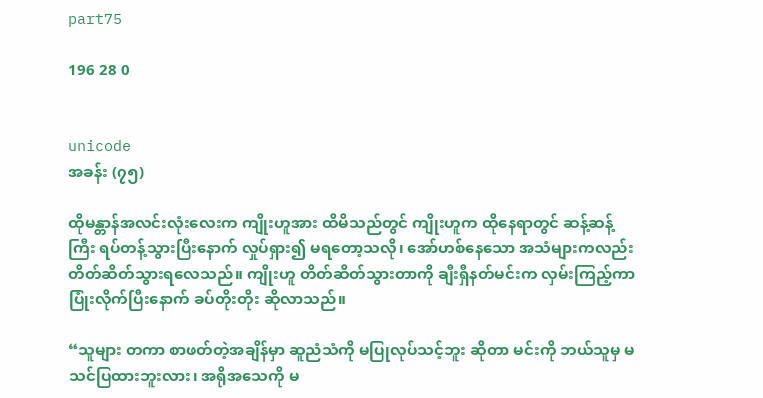part75

196 28 0


unicode
အခန်း (၇၅)

ထိုမန္တာန်အလင်းလုံးလေးက ကျိုးဟူအား ထိမိသည်တွင် ကျိုးဟူက ထိုနေရာတွင် ဆန့်ဆန့်ကြီး ရပ်တန့်သွားပြီးနောက် လှုပ်ရှား၍ မရတော့သလို၊ အော်ဟစ်နေသော အသံများကလည်း တိတ်ဆိတ်သွားရလေသည်။ ကျိုးဟူ တိတ်ဆိတ်သွားတာကို ချီးရှီနတ်မင်းက လှမ်းကြည့်ကာ ပြုံးလိုက်ပြီးနောက် ခပ်တိုးတိုး ဆိုလာသည်။

“သူများ တကာ စာဖတ်တဲ့အချိန်မှာ ဆူညံသံကို မပြုလုပ်သင့်ဘူး ဆိုတာ မင်းကို ဘယ်သူမှ မသင်ပြထားဘူးလား၊ အရိုအသေကို မ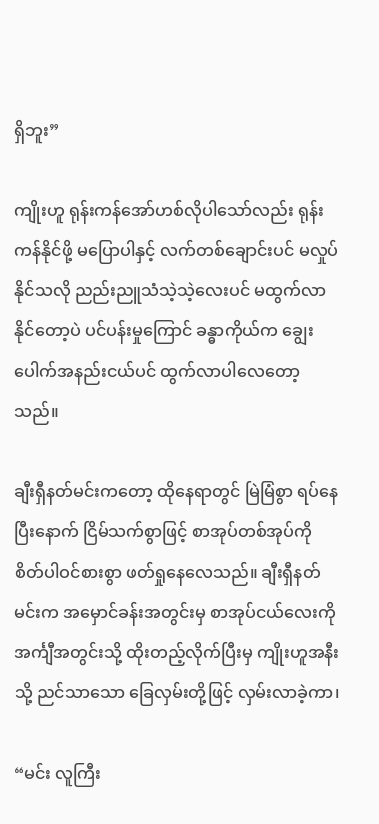ရှိဘူး”

ကျိုးဟူ ရုန်းကန်အော်ဟစ်လိုပါသော်လည်း ရုန်းကန်နိုင်ဖို့ မပြောပါနှင့် လက်တစ်ချောင်းပင် မလှုပ်နိုင်သလို ညည်းညူသံသဲ့သဲ့လေးပင် မထွက်လာနိုင်တော့ပဲ ပင်ပန်းမှုကြောင် ခန္ဓာကိုယ်က ချွေးပေါက်အနည်းငယ်ပင် ထွက်လာပါလေတော့သည်။

ချီးရှီနတ်မင်းကတော့ ထိုနေရာတွင် မြဲမြံစွာ ရပ်နေပြီးနောက် ငြိမ်သက်စွာဖြင့် စာအုပ်တစ်အုပ်ကို စိတ်ပါဝင်စားစွာ ဖတ်ရှုနေလေသည်။ ချီးရှီနတ်မင်းက အမှောင်ခန်းအတွင်းမှ စာအုပ်ငယ်လေးကို အင်္ကျီအတွင်းသို့ ထိုးတည့်လိုက်ပြီးမှ ကျိုးဟူအနီးသို့ ညင်သာသော ခြေလှမ်းတို့ဖြင့် လှမ်းလာခဲ့ကာ၊

“မင်း လူကြီး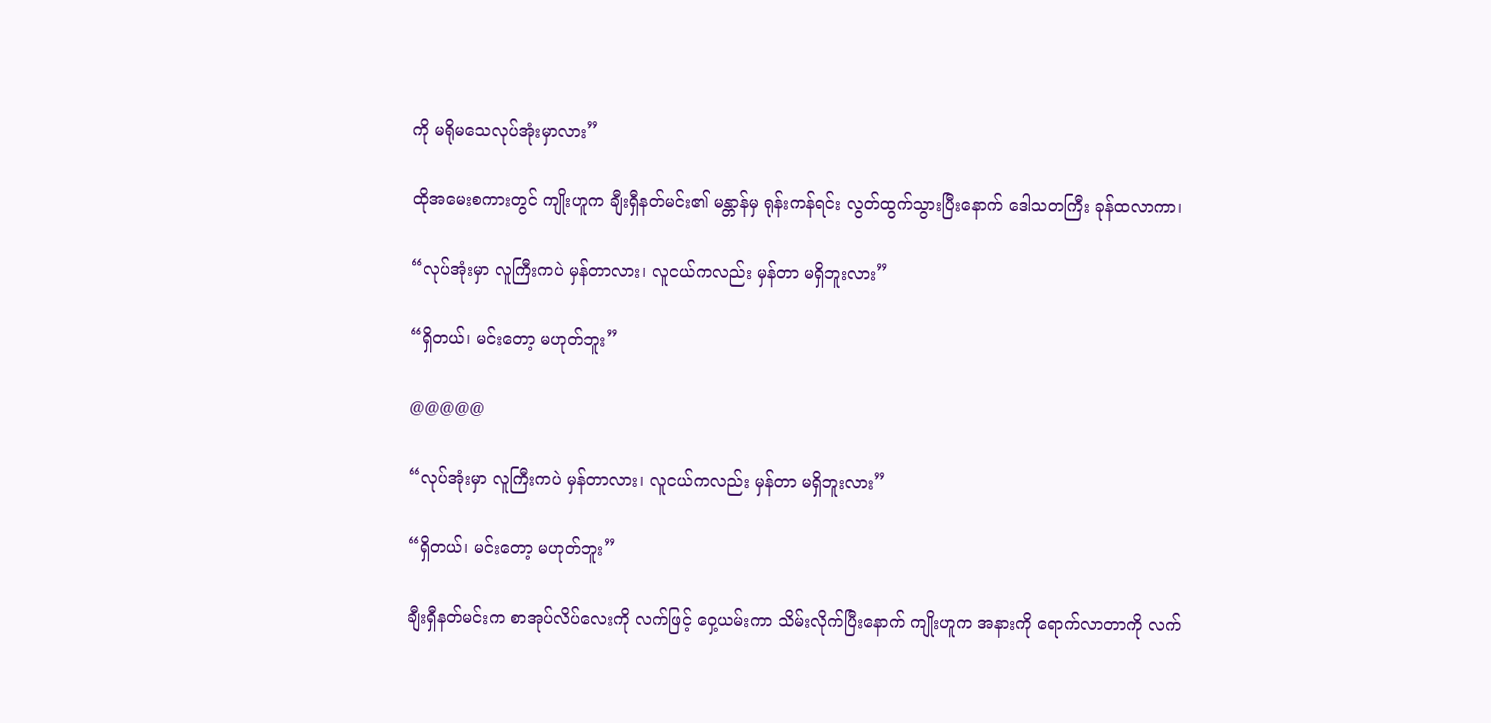ကို မရိုမသေလုပ်အုံးမှာလား”

ထိုအမေးစကားတွင် ကျိုးဟူက ချီးရှီနတ်မင်း၏ မန္တာန်မှ ရုန်းကန်ရင်း လွတ်ထွက်သွားပြီးနောက် ဒေါသတကြီး ခုန်ထလာကာ၊

“လုပ်အုံးမှာ လူကြီးကပဲ မှန်တာလား၊ လူငယ်ကလည်း မှန်တာ မရှိဘူးလား”

“ရှိတယ်၊ မင်းတော့ မဟုတ်ဘူး”

@@@@@

“လုပ်အုံးမှာ လူကြီးကပဲ မှန်တာလား၊ လူငယ်ကလည်း မှန်တာ မရှိဘူးလား”

“ရှိတယ်၊ မင်းတော့ မဟုတ်ဘူး”

ချီးရှီနတ်မင်းက စာအုပ်လိပ်လေးကို လက်ဖြင့် ဝှေ့ယမ်းကာ သိမ်းလိုက်ပြီးနောက် ကျိုးဟူက အနားကို ရောက်လာတာကို လက်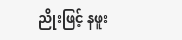ညိုးဖြင့် နဖူး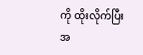ကို ထိုးလိုက်ပြီး အ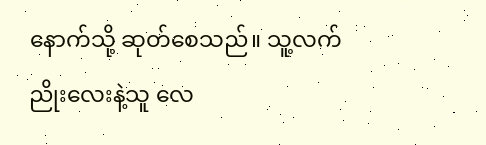နောက်သို့ ဆုတ်စေသည်။ သူ့လက်ညိုးလေးနဲ့သူ လေ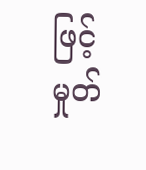ဖြင့် မှုတ်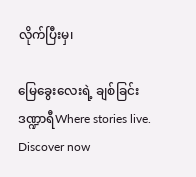လိုက်ပြီးမှ၊

မြေခွေးလေးရဲ့ ချစ်ခြင်း ဒဏ္ဍာရီWhere stories live. Discover now